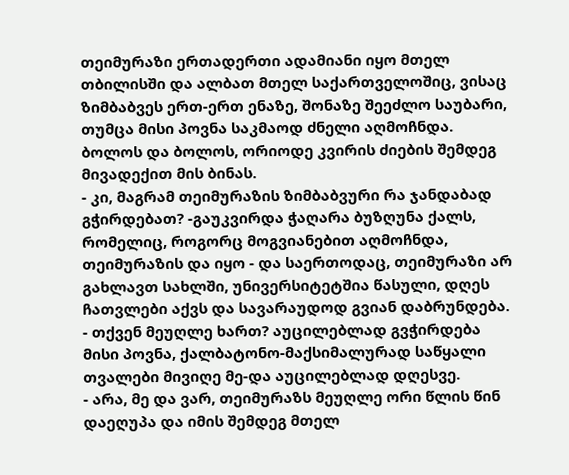თეიმურაზი ერთადერთი ადამიანი იყო მთელ თბილისში და ალბათ მთელ საქართველოშიც, ვისაც ზიმბაბვეს ერთ-ერთ ენაზე, შონაზე შეეძლო საუბარი, თუმცა მისი პოვნა საკმაოდ ძნელი აღმოჩნდა. ბოლოს და ბოლოს, ორიოდე კვირის ძიების შემდეგ მივადექით მის ბინას.
- კი, მაგრამ თეიმურაზის ზიმბაბვური რა ჯანდაბად გჭირდებათ? -გაუკვირდა ჭაღარა ბუზღუნა ქალს, რომელიც, როგორც მოგვიანებით აღმოჩნდა, თეიმურაზის და იყო - და საერთოდაც, თეიმურაზი არ გახლავთ სახლში, უნივერსიტეტშია წასული, დღეს ჩათვლები აქვს და სავარაუდოდ გვიან დაბრუნდება.
- თქვენ მეუღლე ხართ? აუცილებლად გვჭირდება მისი პოვნა, ქალბატონო-მაქსიმალურად საწყალი თვალები მივიღე მე-და აუცილებლად დღესვე.
- არა, მე და ვარ, თეიმურაზს მეუღლე ორი წლის წინ დაეღუპა და იმის შემდეგ მთელ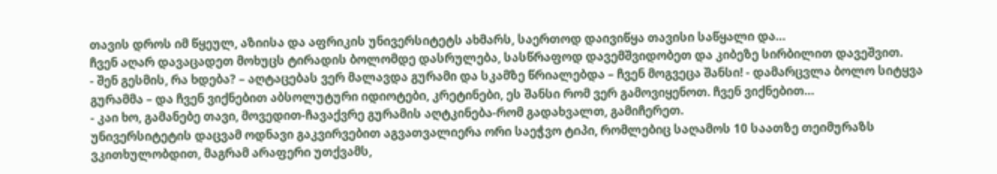თავის დროს იმ წყეულ, აზიისა და აფრიკის უნივერსიტეტს ახმარს, საერთოდ დაივიწყა თავისი საწყალი და…
ჩვენ აღარ დავაცადეთ მოხუცს ტირადის ბოლომდე დასრულება, სასწრაფოდ დავემშვიდობეთ და კიბეზე სირბილით დავეშვით.
- შენ გესმის, რა ხდება? – აღტაცებას ვერ მალავდა გურამი და სკამზე წრიალებდა – ჩვენ მოგვეცა შანსი! - დამარცვლა ბოლო სიტყვა გურამმა – და ჩვენ ვიქნებით აბსოლუტური იდიოტები, კრეტინები, ეს შანსი რომ ვერ გამოვიყენოთ. ჩვენ ვიქნებით…
- კაი ხო, გამანებე თავი, მოვედით-ჩავაქვრე გურამის აღტკინება-რომ გადახვალთ, გამიჩერეთ.
უნივერსიტეტის დაცვამ ოდნავი გაკვირვებით აგვათვალიერა ორი საეჭვო ტიპი, რომლებიც საღამოს 10 საათზე თეიმურაზს ვკითხულობდით, მაგრამ არაფერი უთქვამს,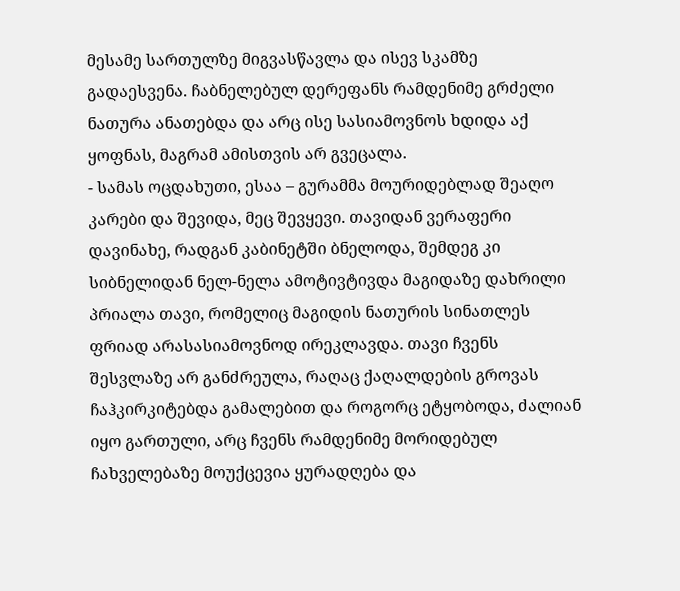მესამე სართულზე მიგვასწავლა და ისევ სკამზე გადაესვენა. ჩაბნელებულ დერეფანს რამდენიმე გრძელი ნათურა ანათებდა და არც ისე სასიამოვნოს ხდიდა აქ ყოფნას, მაგრამ ამისთვის არ გვეცალა.
- სამას ოცდახუთი, ესაა – გურამმა მოურიდებლად შეაღო კარები და შევიდა, მეც შევყევი. თავიდან ვერაფერი დავინახე, რადგან კაბინეტში ბნელოდა, შემდეგ კი სიბნელიდან ნელ-ნელა ამოტივტივდა მაგიდაზე დახრილი პრიალა თავი, რომელიც მაგიდის ნათურის სინათლეს ფრიად არასასიამოვნოდ ირეკლავდა. თავი ჩვენს შესვლაზე არ განძრეულა, რაღაც ქაღალდების გროვას ჩაჰკირკიტებდა გამალებით და როგორც ეტყობოდა, ძალიან იყო გართული, არც ჩვენს რამდენიმე მორიდებულ ჩახველებაზე მოუქცევია ყურადღება და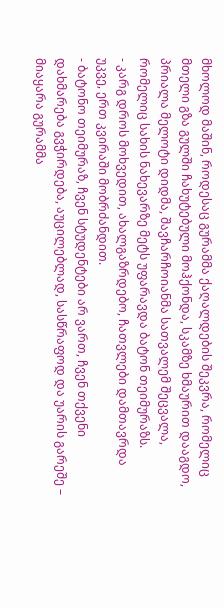მხოლოდ მაშინ, როდესაც გურამმა ქაღალდების შეკვრა, რომელიც მთელი გზა გულში ჩახუტებული მოჰქონდა, სკამზე ხმაურით დააგდო, პრიალა მელოტი დიდმა, შავჩარჩოიანმა სათვალემ შეცვალა, რომელიც სახის ნახევარზე მეტს უფარავდა ბატონ თეიმურაზს.
- კარგ დროს მოხვედით, ახალგაზრდებო, ჩათვლები დამთავრდა უკვე, ერთ კვირაში მობრძანდით.
- ბატონო თეიმურაზ, ჩვენ სტუდენტები არ ვართ, ჩვენ თქვენი დახმარება გვჭირდება, აუცილებლად, სასწრაფოდ და უარის გარეშე – მიაყარა გურამმა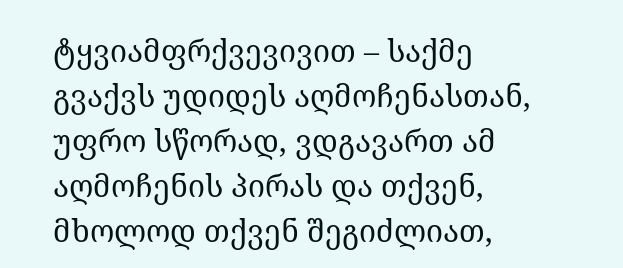ტყვიამფრქვევივით – საქმე გვაქვს უდიდეს აღმოჩენასთან, უფრო სწორად, ვდგავართ ამ აღმოჩენის პირას და თქვენ, მხოლოდ თქვენ შეგიძლიათ,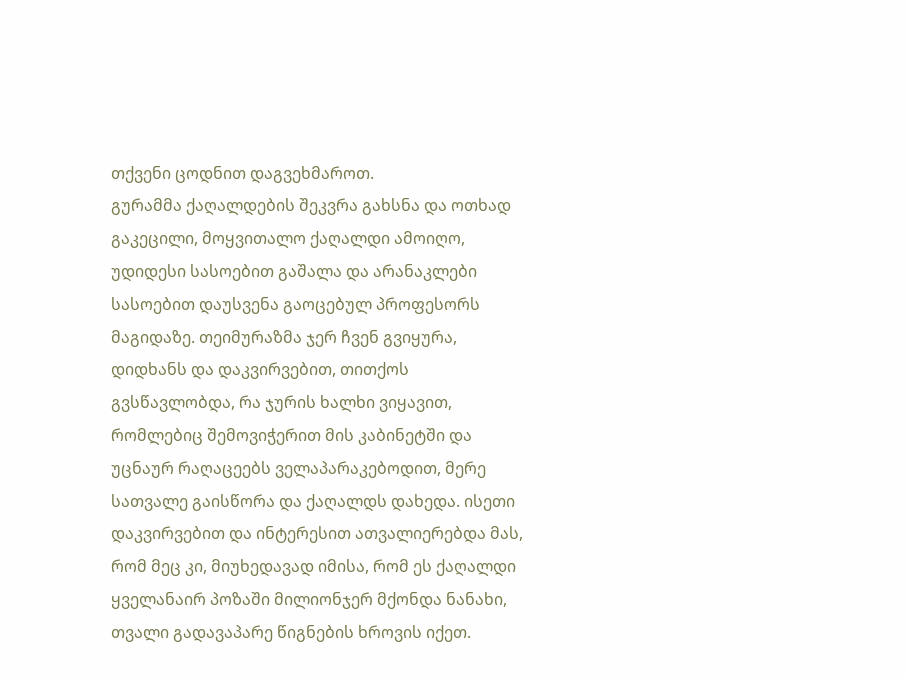თქვენი ცოდნით დაგვეხმაროთ.
გურამმა ქაღალდების შეკვრა გახსნა და ოთხად გაკეცილი, მოყვითალო ქაღალდი ამოიღო, უდიდესი სასოებით გაშალა და არანაკლები სასოებით დაუსვენა გაოცებულ პროფესორს მაგიდაზე. თეიმურაზმა ჯერ ჩვენ გვიყურა, დიდხანს და დაკვირვებით, თითქოს გვსწავლობდა, რა ჯურის ხალხი ვიყავით, რომლებიც შემოვიჭერით მის კაბინეტში და უცნაურ რაღაცეებს ველაპარაკებოდით, მერე სათვალე გაისწორა და ქაღალდს დახედა. ისეთი დაკვირვებით და ინტერესით ათვალიერებდა მას, რომ მეც კი, მიუხედავად იმისა, რომ ეს ქაღალდი ყველანაირ პოზაში მილიონჯერ მქონდა ნანახი, თვალი გადავაპარე წიგნების ხროვის იქეთ.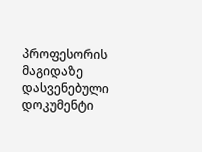პროფესორის მაგიდაზე დასვენებული დოკუმენტი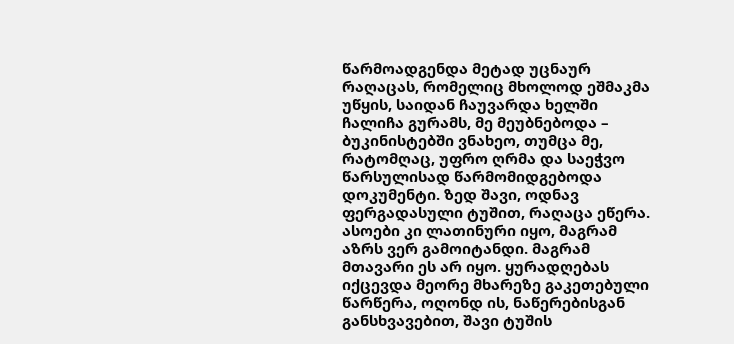წარმოადგენდა მეტად უცნაურ რაღაცას, რომელიც მხოლოდ ეშმაკმა უწყის, საიდან ჩაუვარდა ხელში ჩალიჩა გურამს, მე მეუბნებოდა – ბუკინისტებში ვნახეო, თუმცა მე, რატომღაც, უფრო ღრმა და საეჭვო წარსულისად წარმომიდგებოდა დოკუმენტი. ზედ შავი, ოდნავ ფერგადასული ტუშით, რაღაცა ეწერა. ასოები კი ლათინური იყო, მაგრამ აზრს ვერ გამოიტანდი. მაგრამ მთავარი ეს არ იყო. ყურადღებას იქცევდა მეორე მხარეზე გაკეთებული წარწერა, ოღონდ ის, ნაწერებისგან განსხვავებით, შავი ტუშის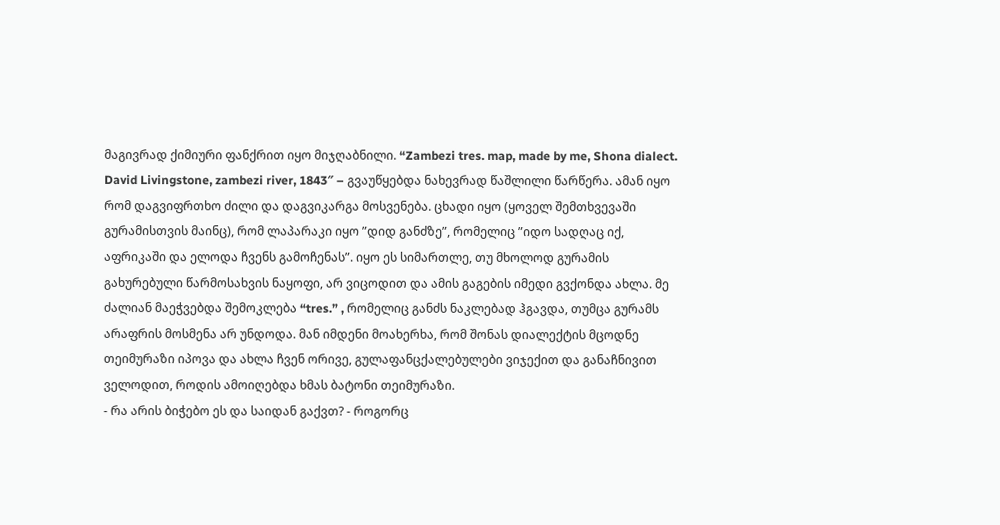მაგივრად ქიმიური ფანქრით იყო მიჯღაბნილი. “Zambezi tres. map, made by me, Shona dialect. David Livingstone, zambezi river, 1843″ – გვაუწყებდა ნახევრად წაშლილი წარწერა. ამან იყო რომ დაგვიფრთხო ძილი და დაგვიკარგა მოსვენება. ცხადი იყო (ყოველ შემთხვევაში გურამისთვის მაინც), რომ ლაპარაკი იყო ”დიდ განძზე”, რომელიც ”იდო სადღაც იქ, აფრიკაში და ელოდა ჩვენს გამოჩენას”. იყო ეს სიმართლე, თუ მხოლოდ გურამის გახურებული წარმოსახვის ნაყოფი, არ ვიცოდით და ამის გაგების იმედი გვქონდა ახლა. მე ძალიან მაეჭვებდა შემოკლება “tres.” , რომელიც განძს ნაკლებად ჰგავდა, თუმცა გურამს არაფრის მოსმენა არ უნდოდა. მან იმდენი მოახერხა, რომ შონას დიალექტის მცოდნე თეიმურაზი იპოვა და ახლა ჩვენ ორივე, გულაფანცქალებულები ვიჯექით და განაჩნივით ველოდით, როდის ამოიღებდა ხმას ბატონი თეიმურაზი.
- რა არის ბიჭებო ეს და საიდან გაქვთ? - როგორც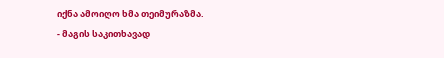იქნა ამოიღო ხმა თეიმურაზმა.
- მაგის საკითხავად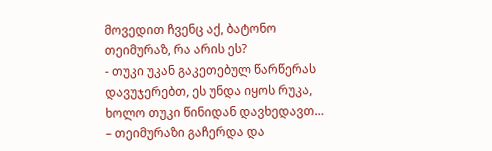მოვედით ჩვენც აქ, ბატონო თეიმურაზ, რა არის ეს?
- თუკი უკან გაკეთებულ წარწერას დავუჯერებთ, ეს უნდა იყოს რუკა, ხოლო თუკი წინიდან დავხედავთ… – თეიმურაზი გაჩერდა და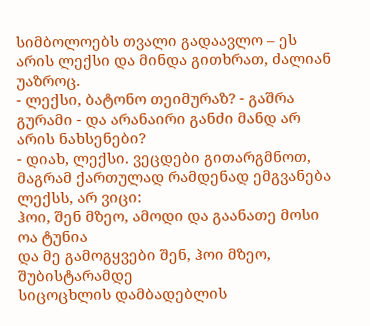სიმბოლოებს თვალი გადაავლო – ეს არის ლექსი და მინდა გითხრათ, ძალიან უაზროც.
- ლექსი, ბატონო თეიმურაზ? - გაშრა გურამი - და არანაირი განძი მანდ არ არის ნახსენები?
- დიახ, ლექსი. ვეცდები გითარგმნოთ, მაგრამ ქართულად რამდენად ემგვანება ლექსს, არ ვიცი:
ჰოი, შენ მზეო, ამოდი და გაანათე მოსი ოა ტუნია
და მე გამოგყვები შენ, ჰოი მზეო, შუბისტარამდე
სიცოცხლის დამბადებლის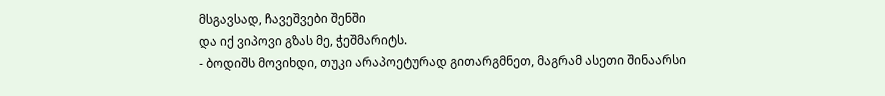მსგავსად, ჩავეშვები შენში
და იქ ვიპოვი გზას მე, ჭეშმარიტს.
- ბოდიშს მოვიხდი, თუკი არაპოეტურად გითარგმნეთ, მაგრამ ასეთი შინაარსი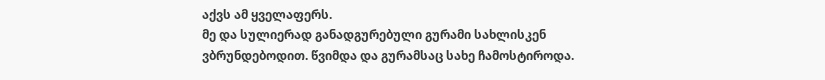აქვს ამ ყველაფერს.
მე და სულიერად განადგურებული გურამი სახლისკენ ვბრუნდებოდით. წვიმდა და გურამსაც სახე ჩამოსტიროდა.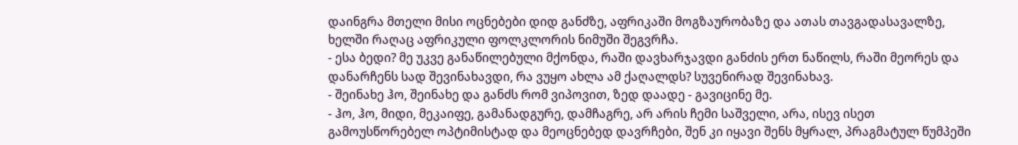დაინგრა მთელი მისი ოცნებები დიდ განძზე, აფრიკაში მოგზაურობაზე და ათას თავგადასავალზე, ხელში რაღაც აფრიკული ფოლკლორის ნიმუში შეგვრჩა.
- ესა ბედი? მე უკვე განაწილებული მქონდა, რაში დავხარჯავდი განძის ერთ ნაწილს, რაში მეორეს და დანარჩენს სად შევინახავდი, რა ვუყო ახლა ამ ქაღალდს? სუვენირად შევინახავ.
- შეინახე ჰო, შეინახე და განძს რომ ვიპოვით, ზედ დაადე - გავიცინე მე.
- ჰო, ჰო, მიდი, მეკაიფე, გამანადგურე, დამჩაგრე, არ არის ჩემი საშველი, არა, ისევ ისეთ გამოუსწორებელ ოპტიმისტად და მეოცნებედ დავრჩები, შენ კი იყავი შენს მყრალ, პრაგმატულ წუმპეში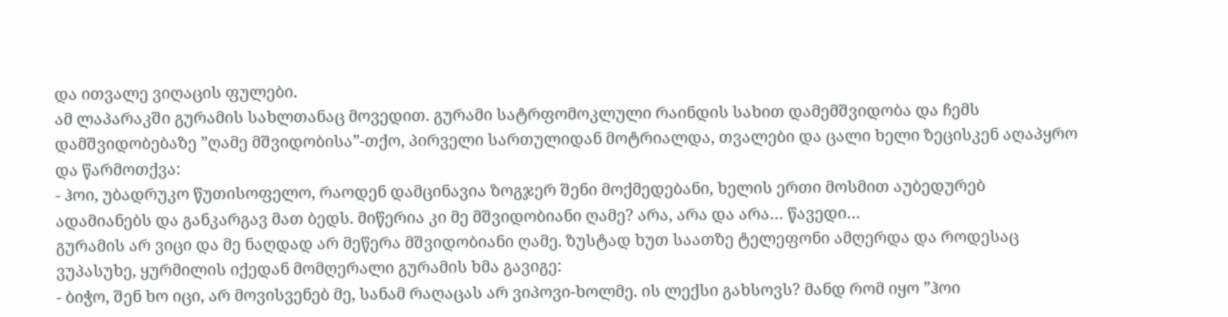და ითვალე ვიღაცის ფულები.
ამ ლაპარაკში გურამის სახლთანაც მოვედით. გურამი სატრფომოკლული რაინდის სახით დამემშვიდობა და ჩემს დამშვიდობებაზე ”ღამე მშვიდობისა”-თქო, პირველი სართულიდან მოტრიალდა, თვალები და ცალი ხელი ზეცისკენ აღაპყრო და წარმოთქვა:
- ჰოი, უბადრუკო წუთისოფელო, რაოდენ დამცინავია ზოგჯერ შენი მოქმედებანი, ხელის ერთი მოსმით აუბედურებ ადამიანებს და განკარგავ მათ ბედს. მიწერია კი მე მშვიდობიანი ღამე? არა, არა და არა… წავედი…
გურამის არ ვიცი და მე ნაღდად არ მეწერა მშვიდობიანი ღამე. ზუსტად ხუთ საათზე ტელეფონი ამღერდა და როდესაც ვუპასუხე, ყურმილის იქედან მომღერალი გურამის ხმა გავიგე:
- ბიჭო, შენ ხო იცი, არ მოვისვენებ მე, სანამ რაღაცას არ ვიპოვი-ხოლმე. ის ლექსი გახსოვს? მანდ რომ იყო ”ჰოი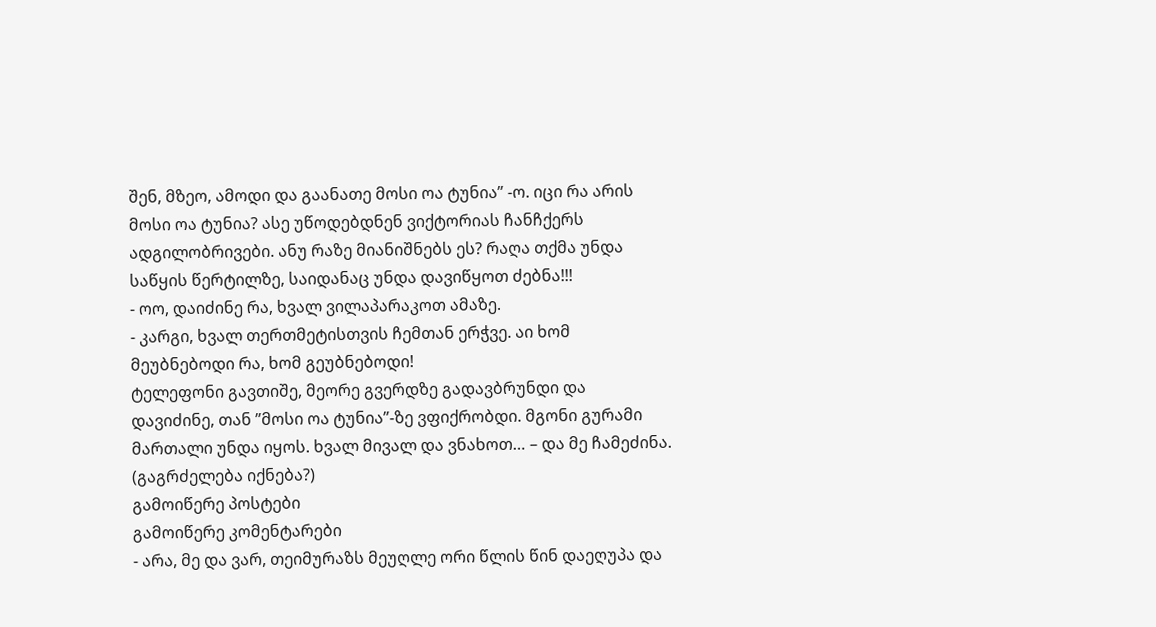შენ, მზეო, ამოდი და გაანათე მოსი ოა ტუნია” -ო. იცი რა არის მოსი ოა ტუნია? ასე უწოდებდნენ ვიქტორიას ჩანჩქერს ადგილობრივები. ანუ რაზე მიანიშნებს ეს? რაღა თქმა უნდა საწყის წერტილზე, საიდანაც უნდა დავიწყოთ ძებნა!!!
- ოო, დაიძინე რა, ხვალ ვილაპარაკოთ ამაზე.
- კარგი, ხვალ თერთმეტისთვის ჩემთან ერჭვე. აი ხომ მეუბნებოდი რა, ხომ გეუბნებოდი!
ტელეფონი გავთიშე, მეორე გვერდზე გადავბრუნდი და დავიძინე, თან ”მოსი ოა ტუნია”-ზე ვფიქრობდი. მგონი გურამი მართალი უნდა იყოს. ხვალ მივალ და ვნახოთ… – და მე ჩამეძინა.
(გაგრძელება იქნება?)
გამოიწერე პოსტები
გამოიწერე კომენტარები
- არა, მე და ვარ, თეიმურაზს მეუღლე ორი წლის წინ დაეღუპა და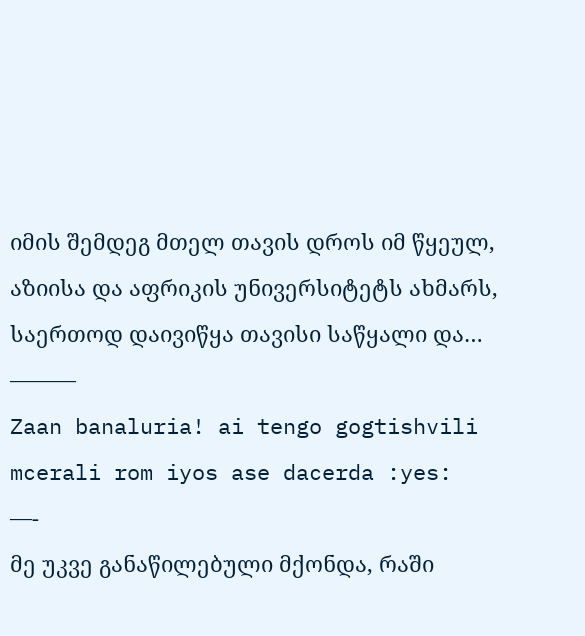იმის შემდეგ მთელ თავის დროს იმ წყეულ, აზიისა და აფრიკის უნივერსიტეტს ახმარს, საერთოდ დაივიწყა თავისი საწყალი და…
———
Zaan banaluria! ai tengo gogtishvili mcerali rom iyos ase dacerda :yes:
—-
მე უკვე განაწილებული მქონდა, რაში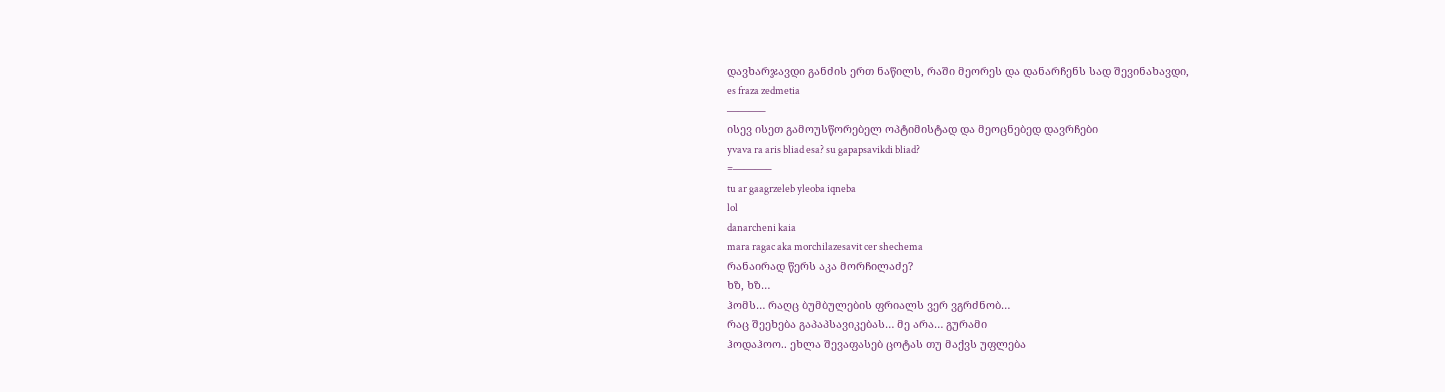დავხარჯავდი განძის ერთ ნაწილს, რაში მეორეს და დანარჩენს სად შევინახავდი,
es fraza zedmetia
———–
ისევ ისეთ გამოუსწორებელ ოპტიმისტად და მეოცნებედ დავრჩები
yvava ra aris bliad esa? su gapapsavikdi bliad?
=———–
tu ar gaagrzeleb yleoba iqneba
lol
danarcheni kaia
mara ragac aka morchilazesavit cer shechema
რანაირად წერს აკა მორჩილაძე?
ხზ, ხზ…
ჰომს… რაღც ბუმბულების ფრიალს ვერ ვგრძნობ…
რაც შეეხება გაპაპსავიკებას… მე არა… გურამი
ჰოდაჰოო.. ეხლა შევაფასებ ცოტას თუ მაქვს უფლება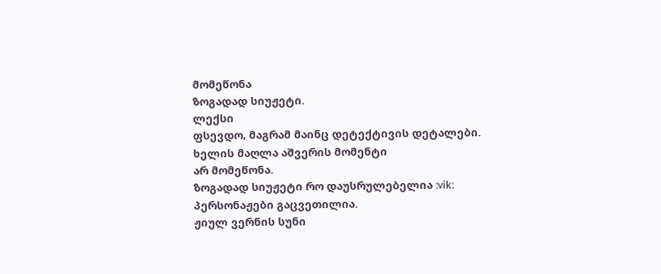მომეწონა
ზოგადად სიუჟეტი.
ლექსი
ფსევდო, მაგრამ მაინც დეტექტივის დეტალები.
ხელის მაღლა აშვერის მომენტი
არ მომეწონა.
ზოგადად სიუჟეტი რო დაუსრულებელია :vik:
პერსონაჟები გაცვეთილია.
ჟიულ ვერნის სუნი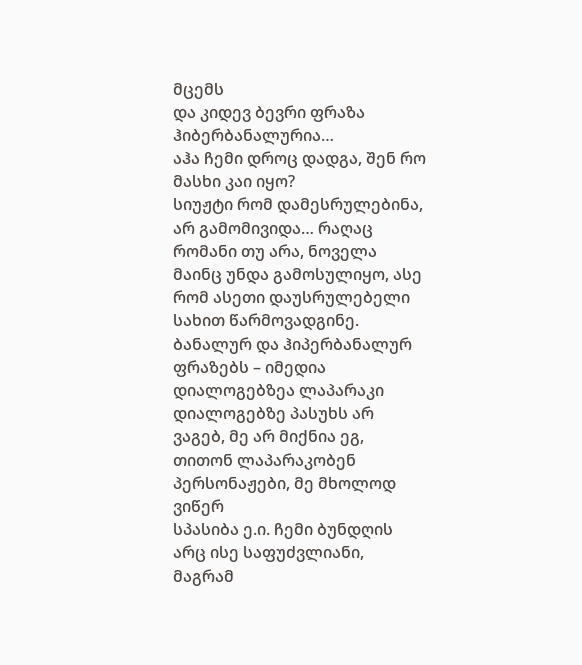მცემს
და კიდევ ბევრი ფრაზა ჰიბერბანალურია…
აჰა ჩემი დროც დადგა, შენ რო მასხი კაი იყო?
სიუჟტი რომ დამესრულებინა, არ გამომივიდა… რაღაც რომანი თუ არა, ნოველა მაინც უნდა გამოსულიყო, ასე რომ ასეთი დაუსრულებელი სახით წარმოვადგინე.
ბანალურ და ჰიპერბანალურ ფრაზებს – იმედია დიალოგებზეა ლაპარაკი
დიალოგებზე პასუხს არ ვაგებ, მე არ მიქნია ეგ, თითონ ლაპარაკობენ პერსონაჟები, მე მხოლოდ ვიწერ
სპასიბა ე.ი. ჩემი ბუნდღის არც ისე საფუძვლიანი, მაგრამ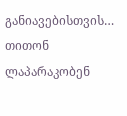განიავებისთვის…
თითონ ლაპარაკობენ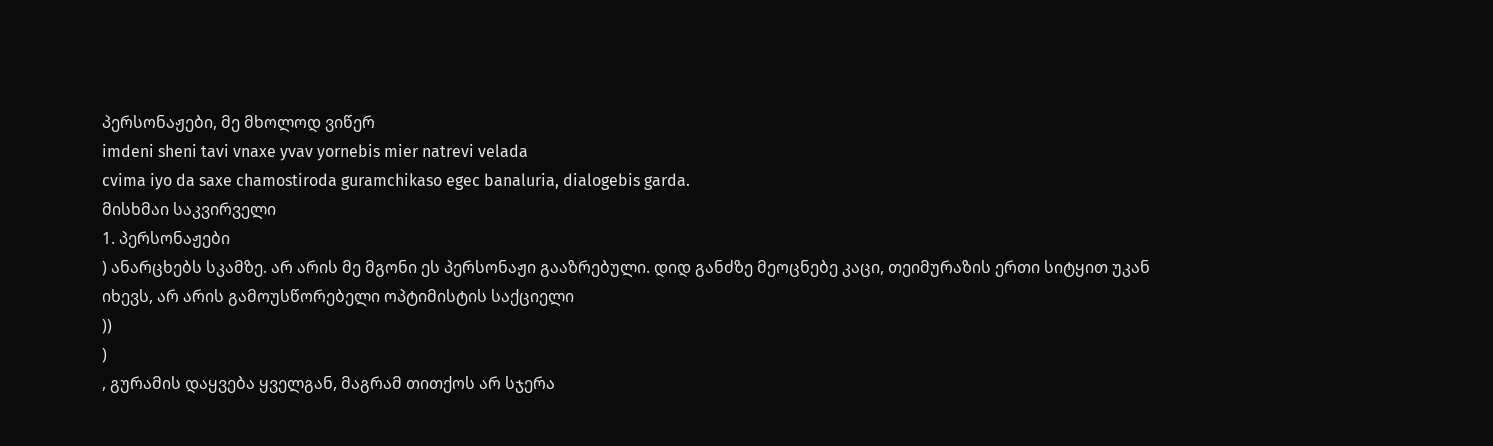პერსონაჟები, მე მხოლოდ ვიწერ
imdeni sheni tavi vnaxe yvav yornebis mier natrevi velada
cvima iyo da saxe chamostiroda guramchikaso egec banaluria, dialogebis garda.
მისხმაი საკვირველი
1. პერსონაჟები
) ანარცხებს სკამზე. არ არის მე მგონი ეს პერსონაჟი გააზრებული. დიდ განძზე მეოცნებე კაცი, თეიმურაზის ერთი სიტყით უკან იხევს, არ არის გამოუსწორებელი ოპტიმისტის საქციელი
))
)
, გურამის დაყვება ყველგან, მაგრამ თითქოს არ სჯერა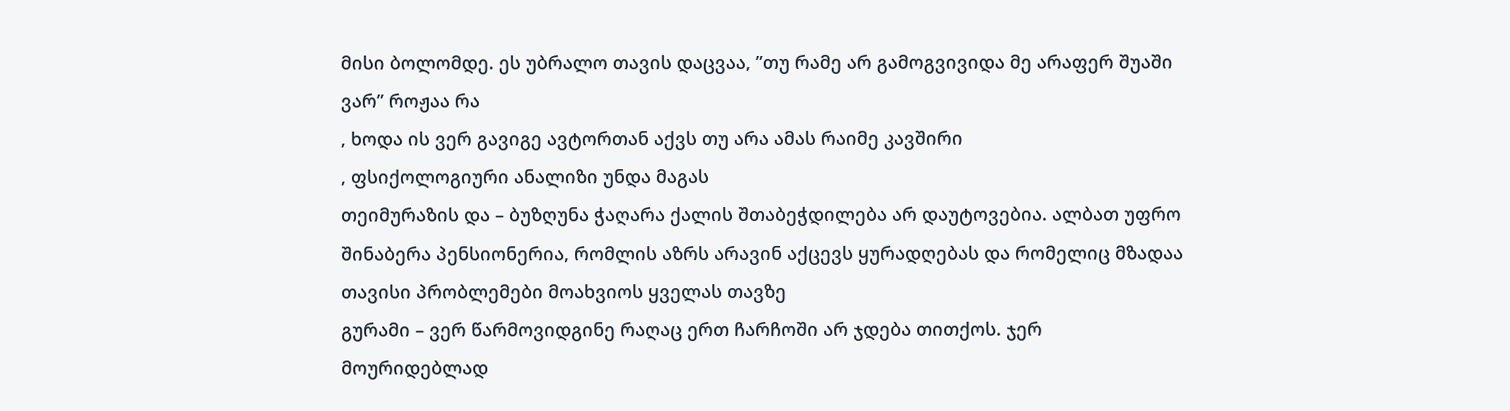მისი ბოლომდე. ეს უბრალო თავის დაცვაა, ”თუ რამე არ გამოგვივიდა მე არაფერ შუაში ვარ” როჟაა რა
, ხოდა ის ვერ გავიგე ავტორთან აქვს თუ არა ამას რაიმე კავშირი
, ფსიქოლოგიური ანალიზი უნდა მაგას
თეიმურაზის და – ბუზღუნა ჭაღარა ქალის შთაბეჭდილება არ დაუტოვებია. ალბათ უფრო შინაბერა პენსიონერია, რომლის აზრს არავინ აქცევს ყურადღებას და რომელიც მზადაა თავისი პრობლემები მოახვიოს ყველას თავზე
გურამი – ვერ წარმოვიდგინე რაღაც ერთ ჩარჩოში არ ჯდება თითქოს. ჯერ მოურიდებლად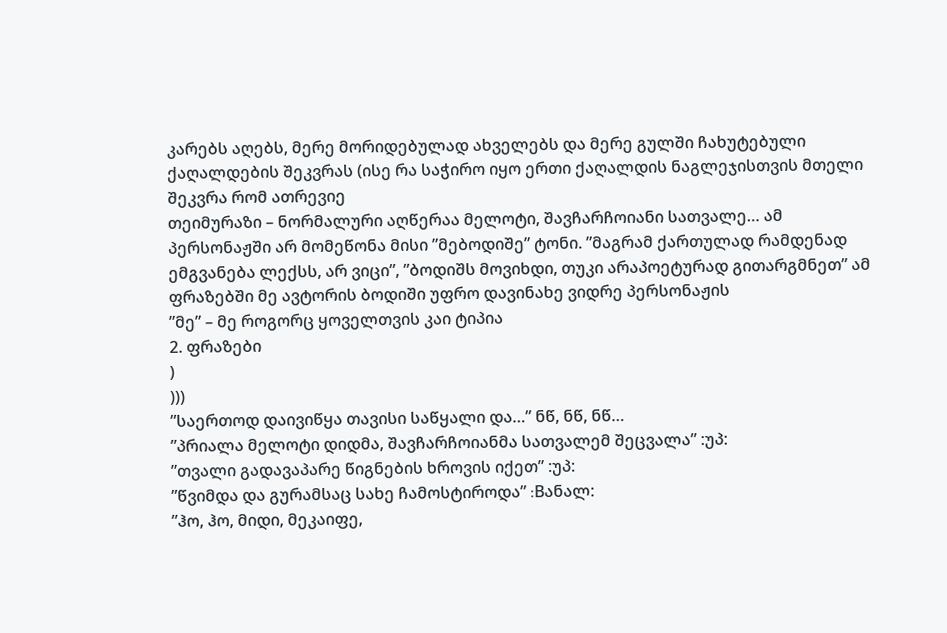კარებს აღებს, მერე მორიდებულად ახველებს და მერე გულში ჩახუტებული ქაღალდების შეკვრას (ისე რა საჭირო იყო ერთი ქაღალდის ნაგლეჯისთვის მთელი შეკვრა რომ ათრევიე
თეიმურაზი – ნორმალური აღწერაა მელოტი, შავჩარჩოიანი სათვალე… ამ პერსონაჟში არ მომეწონა მისი ”მებოდიშე” ტონი. ”მაგრამ ქართულად რამდენად ემგვანება ლექსს, არ ვიცი”, ”ბოდიშს მოვიხდი, თუკი არაპოეტურად გითარგმნეთ” ამ ფრაზებში მე ავტორის ბოდიში უფრო დავინახე ვიდრე პერსონაჟის
”მე” – მე როგორც ყოველთვის კაი ტიპია
2. ფრაზები
)
)))
”საერთოდ დაივიწყა თავისი საწყალი და…” ნწ, ნწ, ნწ…
”პრიალა მელოტი დიდმა, შავჩარჩოიანმა სათვალემ შეცვალა” :უპ:
”თვალი გადავაპარე წიგნების ხროვის იქეთ” :უპ:
”წვიმდა და გურამსაც სახე ჩამოსტიროდა” :Bანალ:
”ჰო, ჰო, მიდი, მეკაიფე,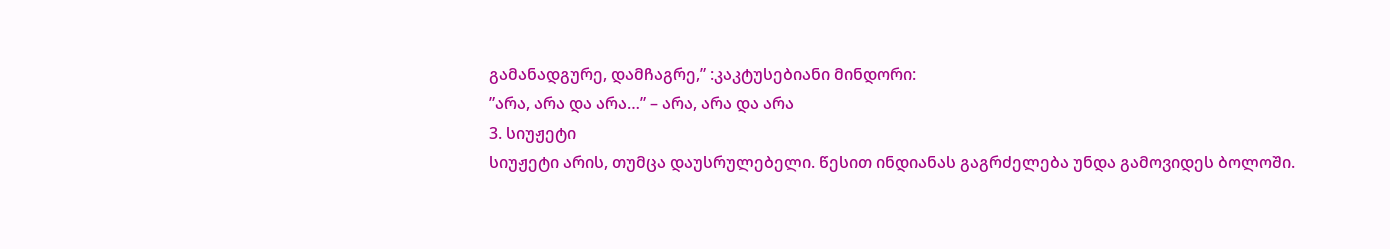გამანადგურე, დამჩაგრე,” :კაკტუსებიანი მინდორი:
”არა, არა და არა…” – არა, არა და არა
3. სიუჟეტი
სიუჟეტი არის, თუმცა დაუსრულებელი. წესით ინდიანას გაგრძელება უნდა გამოვიდეს ბოლოში.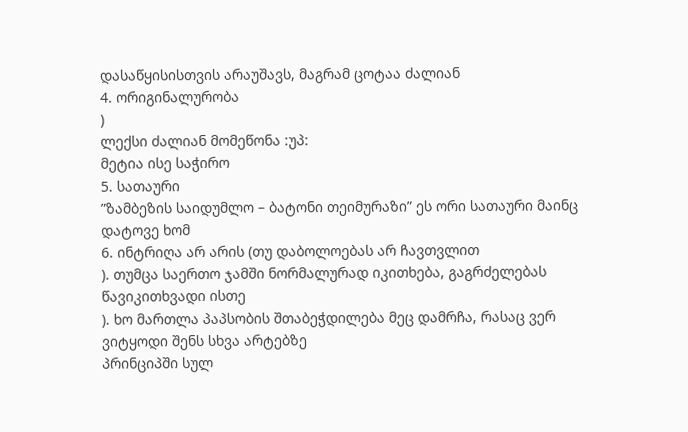დასაწყისისთვის არაუშავს, მაგრამ ცოტაა ძალიან
4. ორიგინალურობა
)
ლექსი ძალიან მომეწონა :უპ:
მეტია ისე საჭირო
5. სათაური
”ზამბეზის საიდუმლო – ბატონი თეიმურაზი” ეს ორი სათაური მაინც დატოვე ხომ
6. ინტრიღა არ არის (თუ დაბოლოებას არ ჩავთვლით
). თუმცა საერთო ჯამში ნორმალურად იკითხება, გაგრძელებას წავიკითხვადი ისთე
). ხო მართლა პაპსობის შთაბეჭდილება მეც დამრჩა, რასაც ვერ ვიტყოდი შენს სხვა არტებზე
პრინციპში სულ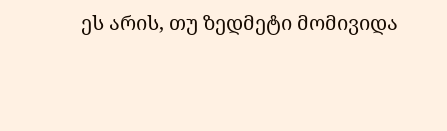ეს არის, თუ ზედმეტი მომივიდა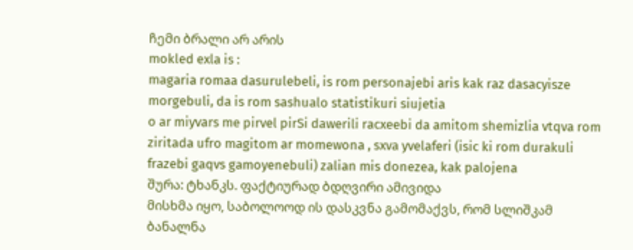ჩემი ბრალი არ არის
mokled exla is :
magaria romaa dasurulebeli, is rom personajebi aris kak raz dasacyisze morgebuli, da is rom sashualo statistikuri siujetia
o ar miyvars me pirvel pirSi dawerili racxeebi da amitom shemizlia vtqva rom ziritada ufro magitom ar momewona , sxva yvelaferi (isic ki rom durakuli frazebi gaqvs gamoyenebuli) zalian mis donezea, kak palojena
შურა: ტხანკს. ფაქტიურად ბდღვირი ამივიდა
მისხმა იყო, საბოლოოდ ის დასკვნა გამომაქვს, რომ სლიშკამ ბანალნა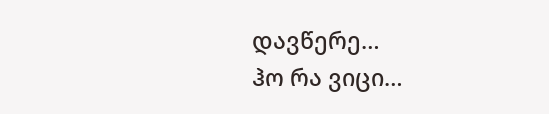დავწერე…
ჰო რა ვიცი…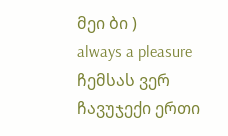მეი ბი )
always a pleasure
ჩემსას ვერ ჩავუჯექი ერთი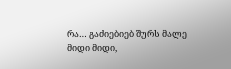რა… გაძიებიებ შურს მალე
მიდი მიდი,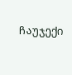ჩაუჯექი